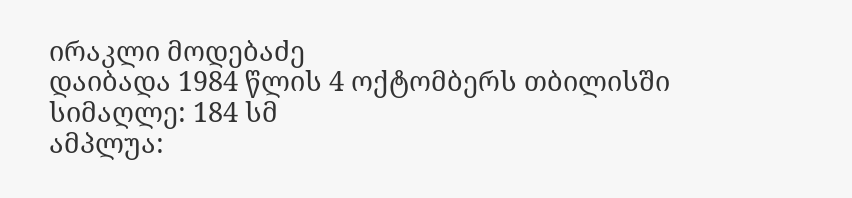ირაკლი მოდებაძე
დაიბადა 1984 წლის 4 ოქტომბერს თბილისში
სიმაღლე: 184 სმ
ამპლუა: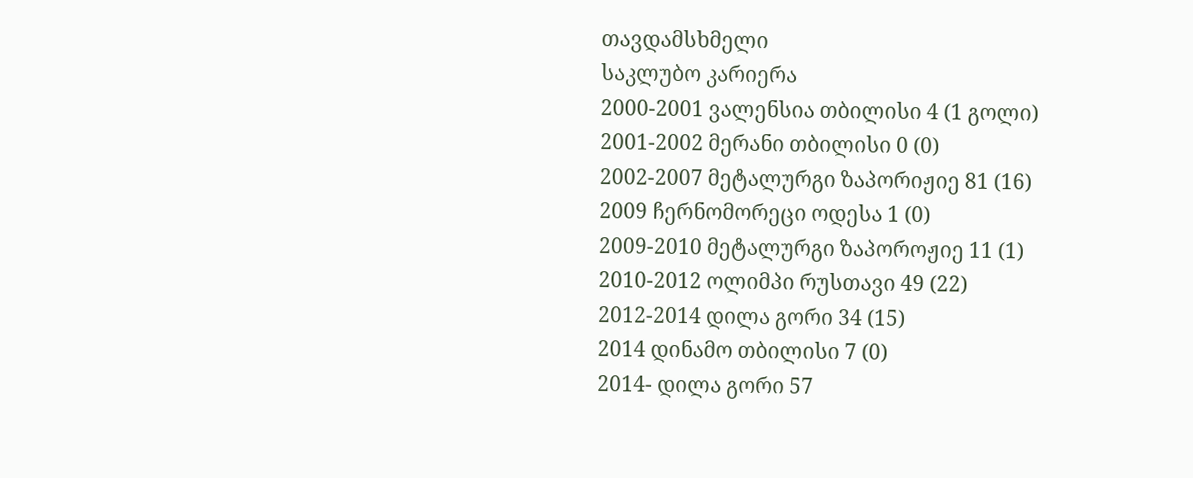თავდამსხმელი
საკლუბო კარიერა
2000-2001 ვალენსია თბილისი 4 (1 გოლი)
2001-2002 მერანი თბილისი 0 (0)
2002-2007 მეტალურგი ზაპორიჟიე 81 (16)
2009 ჩერნომორეცი ოდესა 1 (0)
2009-2010 მეტალურგი ზაპოროჟიე 11 (1)
2010-2012 ოლიმპი რუსთავი 49 (22)
2012-2014 დილა გორი 34 (15)
2014 დინამო თბილისი 7 (0)
2014- დილა გორი 57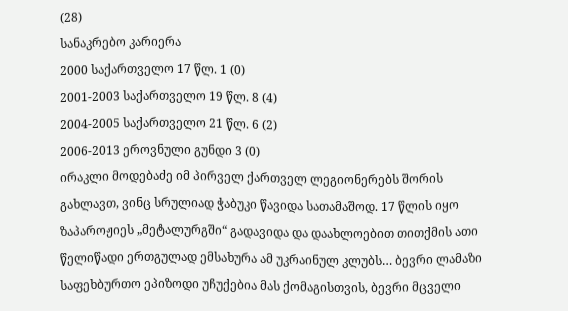(28)
სანაკრებო კარიერა
2000 საქართველო 17 წლ. 1 (0)
2001-2003 საქართველო 19 წლ. 8 (4)
2004-2005 საქართველო 21 წლ. 6 (2)
2006-2013 ეროვნული გუნდი 3 (0)
ირაკლი მოდებაძე იმ პირველ ქართველ ლეგიონერებს შორის გახლავთ, ვინც სრულიად ჭაბუკი წავიდა სათამაშოდ. 17 წლის იყო ზაპაროჟიეს „მეტალურგში“ გადავიდა და დაახლოებით თითქმის ათი წელიწადი ერთგულად ემსახურა ამ უკრაინულ კლუბს… ბევრი ლამაზი საფეხბურთო ეპიზოდი უჩუქებია მას ქომაგისთვის, ბევრი მცველი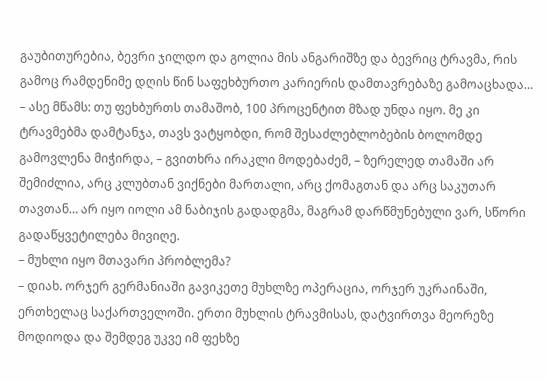გაუბითურებია, ბევრი ჯილდო და გოლია მის ანგარიშზე და ბევრიც ტრავმა, რის გამოც რამდენიმე დღის წინ საფეხბურთო კარიერის დამთავრებაზე გამოაცხადა…
– ასე მწამს: თუ ფეხბურთს თამაშობ, 100 პროცენტით მზად უნდა იყო. მე კი ტრავმებმა დამტანჯა, თავს ვატყობდი, რომ შესაძლებლობების ბოლომდე გამოვლენა მიჭირდა, – გვითხრა ირაკლი მოდებაძემ, – ზერელედ თამაში არ შემიძლია, არც კლუბთან ვიქნები მართალი, არც ქომაგთან და არც საკუთარ თავთან… არ იყო იოლი ამ ნაბიჯის გადადგმა, მაგრამ დარწმუნებული ვარ, სწორი გადაწყვეტილება მივიღე.
– მუხლი იყო მთავარი პრობლემა?
– დიახ. ორჯერ გერმანიაში გავიკეთე მუხლზე ოპერაცია, ორჯერ უკრაინაში, ერთხელაც საქართველოში. ერთი მუხლის ტრავმისას, დატვირთვა მეორეზე მოდიოდა და შემდეგ უკვე იმ ფეხზე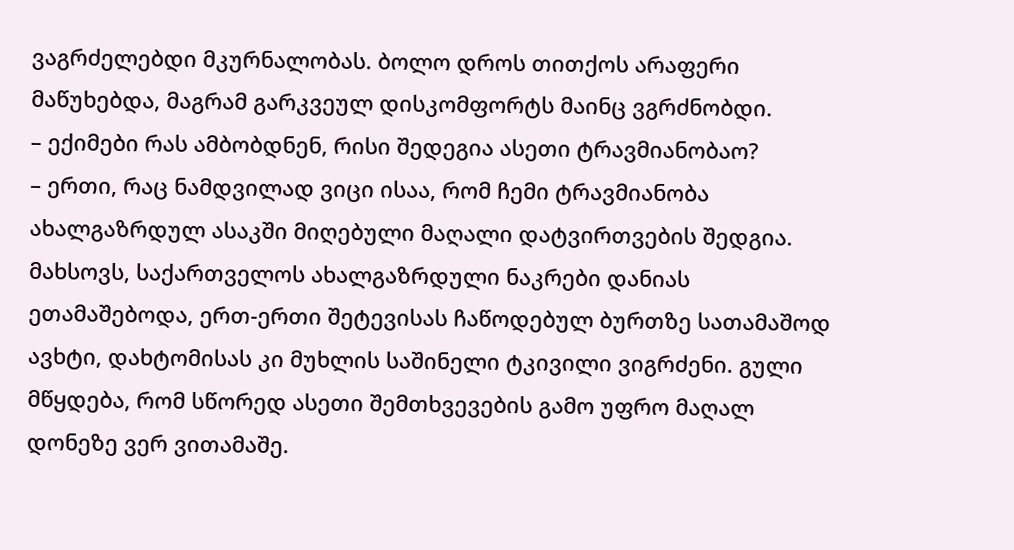ვაგრძელებდი მკურნალობას. ბოლო დროს თითქოს არაფერი მაწუხებდა, მაგრამ გარკვეულ დისკომფორტს მაინც ვგრძნობდი.
– ექიმები რას ამბობდნენ, რისი შედეგია ასეთი ტრავმიანობაო?
– ერთი, რაც ნამდვილად ვიცი ისაა, რომ ჩემი ტრავმიანობა ახალგაზრდულ ასაკში მიღებული მაღალი დატვირთვების შედგია. მახსოვს, საქართველოს ახალგაზრდული ნაკრები დანიას ეთამაშებოდა, ერთ-ერთი შეტევისას ჩაწოდებულ ბურთზე სათამაშოდ ავხტი, დახტომისას კი მუხლის საშინელი ტკივილი ვიგრძენი. გული მწყდება, რომ სწორედ ასეთი შემთხვევების გამო უფრო მაღალ დონეზე ვერ ვითამაშე.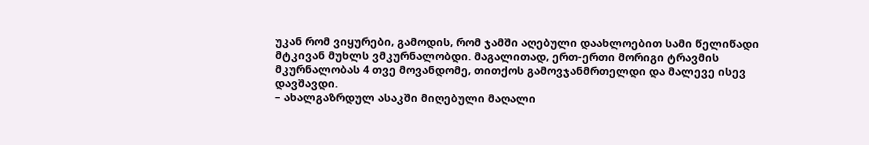უკან რომ ვიყურები, გამოდის, რომ ჯამში აღებული დაახლოებით სამი წელიწადი მტკივან მუხლს ვმკურნალობდი. მაგალითად, ერთ-ერთი მორიგი ტრავმის მკურნალობას 4 თვე მოვანდომე, თითქოს გამოვჯანმრთელდი და მალევე ისევ დავშავდი.
– ახალგაზრდულ ასაკში მიღებული მაღალი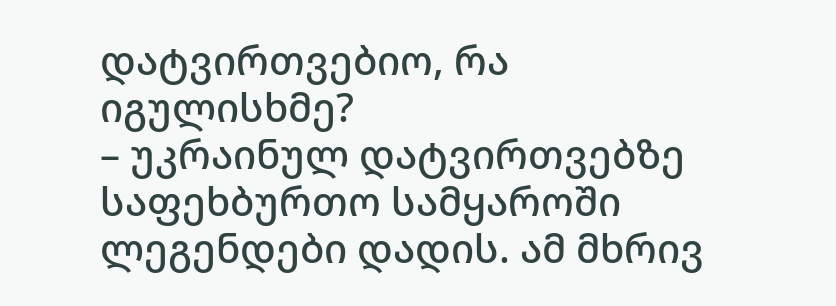დატვირთვებიო, რა იგულისხმე?
– უკრაინულ დატვირთვებზე საფეხბურთო სამყაროში ლეგენდები დადის. ამ მხრივ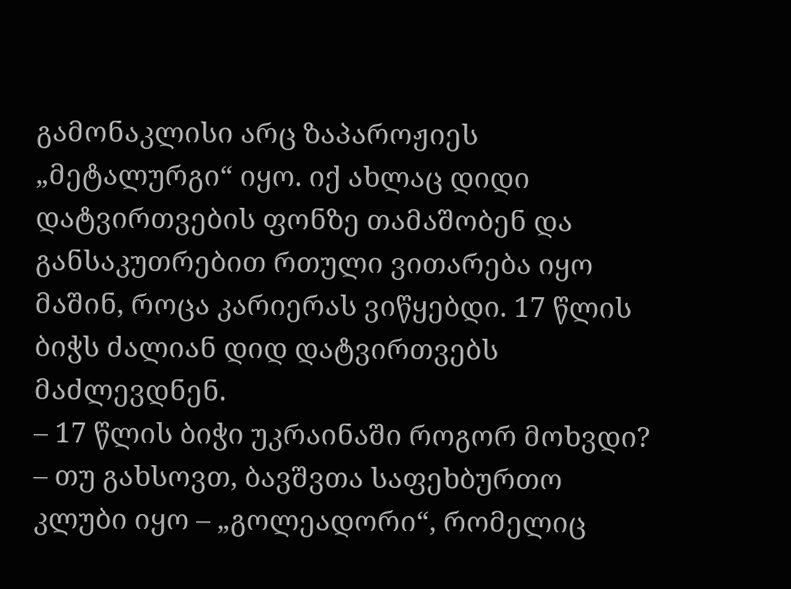გამონაკლისი არც ზაპაროჟიეს „მეტალურგი“ იყო. იქ ახლაც დიდი დატვირთვების ფონზე თამაშობენ და განსაკუთრებით რთული ვითარება იყო მაშინ, როცა კარიერას ვიწყებდი. 17 წლის ბიჭს ძალიან დიდ დატვირთვებს მაძლევდნენ.
– 17 წლის ბიჭი უკრაინაში როგორ მოხვდი?
– თუ გახსოვთ, ბავშვთა საფეხბურთო კლუბი იყო – „გოლეადორი“, რომელიც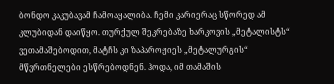ბონდო კაკუბავამ ჩამოაყალიბა. ჩემი კარიერაც სწორედ ამ კლუბიდან დაიწყო. თურქულ შეკრებაზე ხარკოვის „მეტალისტს“ ვეთამაშებოდით, მატჩს კი ზაპაროჟიეს „მეტალურგის“ მწვრთნელები ესწრებოდნენ. ჰოდა, იმ თამაშის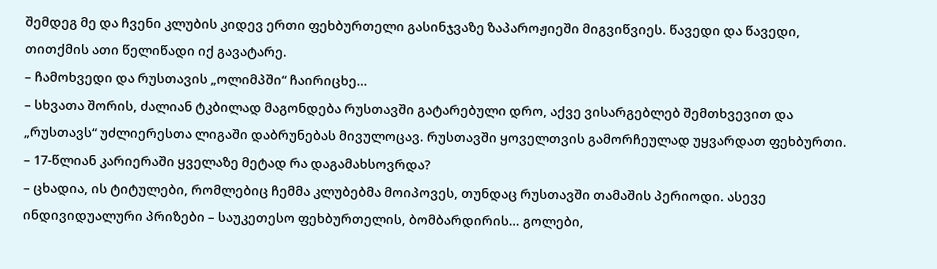შემდეგ მე და ჩვენი კლუბის კიდევ ერთი ფეხბურთელი გასინჯვაზე ზაპაროჟიეში მიგვიწვიეს. წავედი და წავედი, თითქმის ათი წელიწადი იქ გავატარე.
– ჩამოხვედი და რუსთავის „ოლიმპში“ ჩაირიცხე…
– სხვათა შორის, ძალიან ტკბილად მაგონდება რუსთავში გატარებული დრო, აქვე ვისარგებლებ შემთხვევით და „რუსთავს“ უძლიერესთა ლიგაში დაბრუნებას მივულოცავ. რუსთავში ყოველთვის გამორჩეულად უყვარდათ ფეხბურთი.
– 17-წლიან კარიერაში ყველაზე მეტად რა დაგამახსოვრდა?
– ცხადია, ის ტიტულები, რომლებიც ჩემმა კლუბებმა მოიპოვეს, თუნდაც რუსთავში თამაშის პერიოდი. ასევე ინდივიდუალური პრიზები – საუკეთესო ფეხბურთელის, ბომბარდირის… გოლები,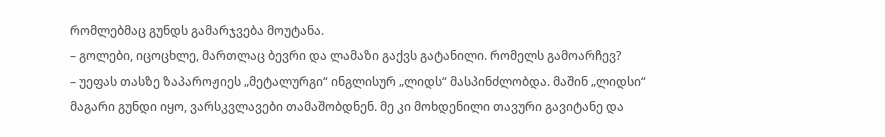რომლებმაც გუნდს გამარჯვება მოუტანა.
– გოლები, იცოცხლე, მართლაც ბევრი და ლამაზი გაქვს გატანილი. რომელს გამოარჩევ?
– უეფას თასზე ზაპაროჟიეს „მეტალურგი“ ინგლისურ „ლიდს“ მასპინძლობდა. მაშინ „ლიდსი“ მაგარი გუნდი იყო, ვარსკვლავები თამაშობდნენ. მე კი მოხდენილი თავური გავიტანე და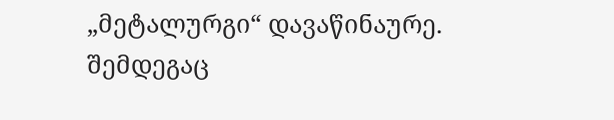„მეტალურგი“ დავაწინაურე. შემდეგაც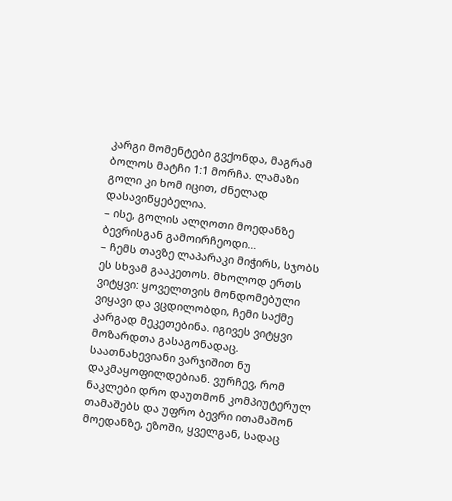კარგი მომენტები გვქონდა, მაგრამ ბოლოს მატჩი 1:1 მორჩა. ლამაზი გოლი კი ხომ იცით, ძნელად დასავიწყებელია.
– ისე, გოლის ალღოთი მოედანზე ბევრისგან გამოირჩეოდი…
– ჩემს თავზე ლაპარაკი მიჭირს, სჯობს ეს სხვამ გააკეთოს. მხოლოდ ერთს ვიტყვი: ყოველთვის მონდომებული ვიყავი და ვცდილობდი, ჩემი საქმე კარგად მეკეთებინა. იგივეს ვიტყვი მოზარდთა გასაგონადაც. საათნახევიანი ვარჯიშით ნუ დაკმაყოფილდებიან. ვურჩევ, რომ ნაკლები დრო დაუთმონ კომპიუტერულ თამაშებს და უფრო ბევრი ითამაშონ მოედანზე, ეზოში, ყველგან, სადაც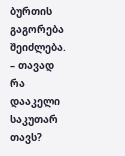ბურთის გაგორება შეიძლება.
– თავად რა დააკელი საკუთარ თავს?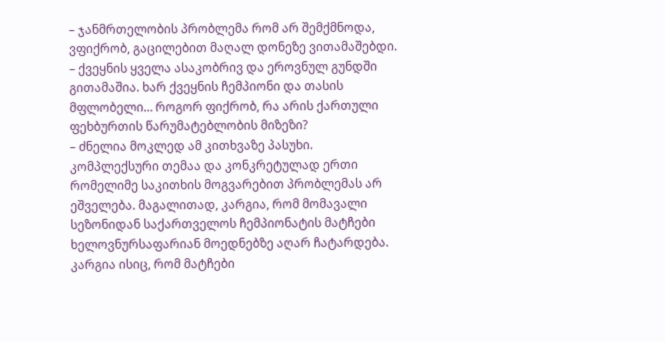– ჯანმრთელობის პრობლემა რომ არ შემქმნოდა, ვფიქრობ, გაცილებით მაღალ დონეზე ვითამაშებდი.
– ქვეყნის ყველა ასაკობრივ და ეროვნულ გუნდში გითამაშია. ხარ ქვეყნის ჩემპიონი და თასის მფლობელი… როგორ ფიქრობ, რა არის ქართული ფეხბურთის წარუმატებლობის მიზეზი?
– ძნელია მოკლედ ამ კითხვაზე პასუხი. კომპლექსური თემაა და კონკრეტულად ერთი რომელიმე საკითხის მოგვარებით პრობლემას არ ეშველება. მაგალითად, კარგია, რომ მომავალი სეზონიდან საქართველოს ჩემპიონატის მატჩები ხელოვნურსაფარიან მოედნებზე აღარ ჩატარდება. კარგია ისიც, რომ მატჩები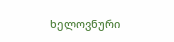ხელოვნური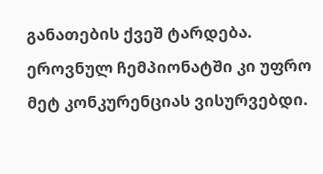განათების ქვეშ ტარდება. ეროვნულ ჩემპიონატში კი უფრო მეტ კონკურენციას ვისურვებდი.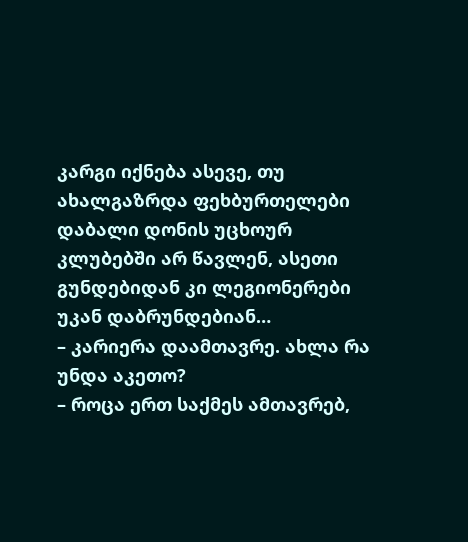კარგი იქნება ასევე, თუ ახალგაზრდა ფეხბურთელები დაბალი დონის უცხოურ კლუბებში არ წავლენ, ასეთი გუნდებიდან კი ლეგიონერები უკან დაბრუნდებიან…
– კარიერა დაამთავრე. ახლა რა უნდა აკეთო?
– როცა ერთ საქმეს ამთავრებ,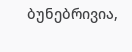ბუნებრივია,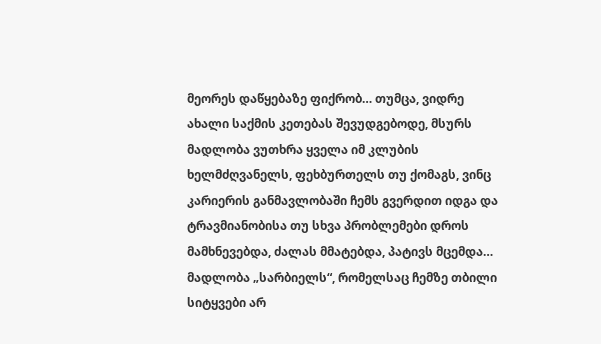მეორეს დაწყებაზე ფიქრობ… თუმცა, ვიდრე ახალი საქმის კეთებას შევუდგებოდე, მსურს მადლობა ვუთხრა ყველა იმ კლუბის ხელმძღვანელს, ფეხბურთელს თუ ქომაგს, ვინც კარიერის განმავლობაში ჩემს გვერდით იდგა და ტრავმიანობისა თუ სხვა პრობლემები დროს მამხნევებდა, ძალას მმატებდა, პატივს მცემდა… მადლობა „სარბიელს“, რომელსაც ჩემზე თბილი სიტყვები არ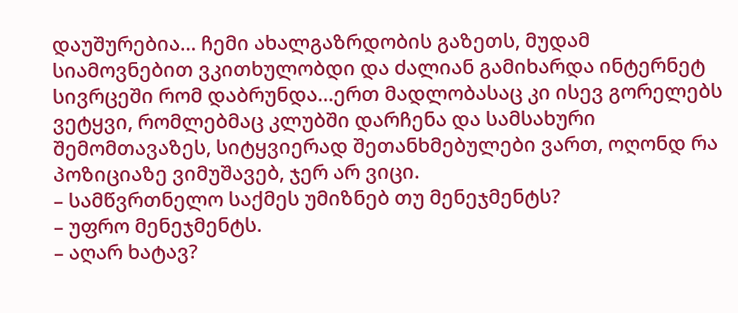დაუშურებია… ჩემი ახალგაზრდობის გაზეთს, მუდამ სიამოვნებით ვკითხულობდი და ძალიან გამიხარდა ინტერნეტ სივრცეში რომ დაბრუნდა…ერთ მადლობასაც კი ისევ გორელებს ვეტყვი, რომლებმაც კლუბში დარჩენა და სამსახური შემომთავაზეს, სიტყვიერად შეთანხმებულები ვართ, ოღონდ რა პოზიციაზე ვიმუშავებ, ჯერ არ ვიცი.
– სამწვრთნელო საქმეს უმიზნებ თუ მენეჯმენტს?
– უფრო მენეჯმენტს.
– აღარ ხატავ?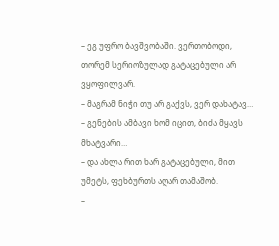– ეგ უფრო ბავშვობაში. ვერთობოდი, თორემ სერიოზულად გატაცებული არ ვყოფილვარ.
– მაგრამ ნიჭი თუ არ გაქვს, ვერ დახატავ…
– გენების ამბავი ხომ იცით, ბიძა მყავს მხატვარი…
– და ახლა რით ხარ გატაცებული, მით უმეტს, ფეხბურთს აღარ თამაშობ.
–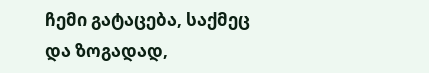ჩემი გატაცება, საქმეც და ზოგადად,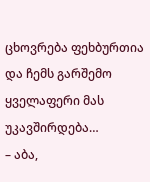ცხოვრება ფეხბურთია და ჩემს გარშემო ყველაფერი მას უკავშირდება…
– აბა,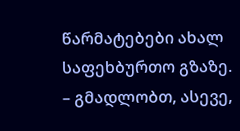წარმატებები ახალ საფეხბურთო გზაზე.
– გმადლობთ, ასევე,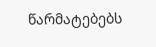წარმატებებს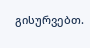გისურვებთ.